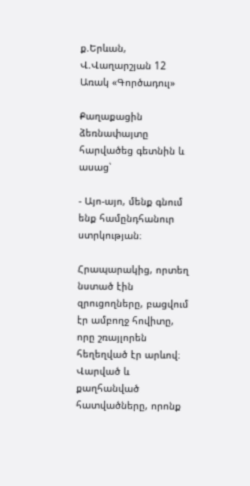ք.Երևան, Վ.Վաղարշյան 12
Առակ «Գործադուլ»

Քաղաքացին ձեռնափայտը հարվածեց գետնին և ասաց՝

- Այո-այո, մենք գնում ենք համընդհանուր ստրկության։

Հրապարակից, որտեղ նստած էին զրուցողները, բացվում էր ամբողջ հովիտը, որը շռայլորեն հեղեղված էր արևով։ Վարված և քաղհանված հատվածները, որոնք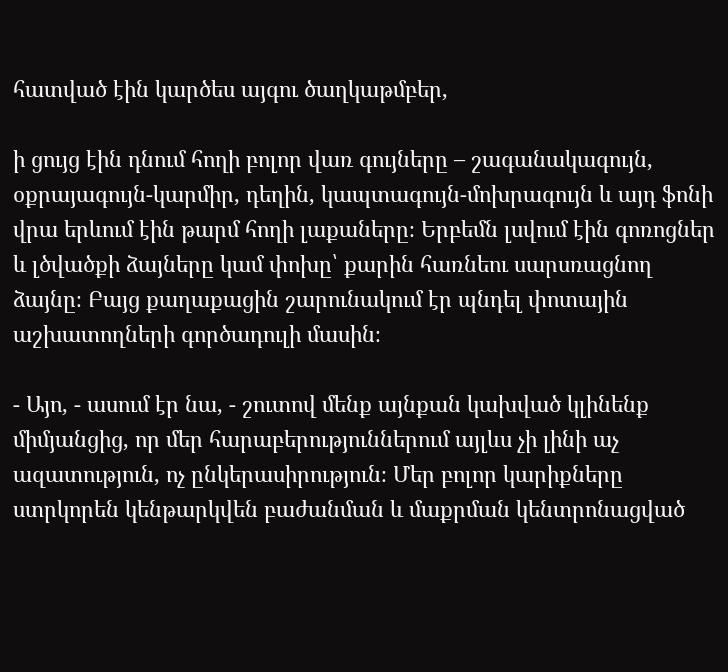հատված էին կարծես այգու ծաղկաթմբեր,

ի ցույց էին դնում հողի բոլոր վառ գույները – շագանակագույն, օքրայագույն-կարմիր, դեղին, կապտագույն-մոխրագույն և այդ ֆոնի վրա երևում էին թարմ հողի լաքաները։ Երբեմն լսվում էին գոռոցներ և լծվածքի ձայները կամ փոխը՝ քարին հառնեու սարսռացնող ձայնը։ Բայց քաղաքացին շարունակում էր պնդել փոտային աշխատողների գործադուլի մասին։

- Այո, - ասում էր նա, - շուտով մենք այնքան կախված կլինենք միմյանցից, որ մեր հարաբերություններում այլևս չի լինի աչ ազատություն, ոչ ընկերասիրություն։ Մեր բոլոր կարիքները ստրկորեն կենթարկվեն բաժանման և մաքրման կենտրոնացված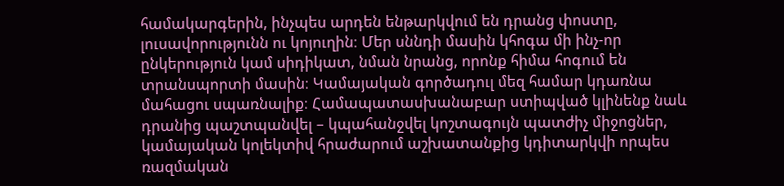համակարգերին, ինչպես արդեն ենթարկվում են դրանց փոստը, լուսավորությունն ու կոյուղին։ Մեր սննդի մասին կհոգա մի ինչ-որ ընկերություն կամ սիդիկատ, նման նրանց, որոնք հիմա հոգում են տրանսպորտի մասին։ Կամայական գործադուլ մեզ համար կդառնա մահացու սպառնալիք։ Համապատասխանաբար ստիպված կլինենք նաև դրանից պաշտպանվել – կպահանջվել կոշտագույն պատժիչ միջոցներ, կամայական կոլեկտիվ հրաժարում աշխատանքից կդիտարկվի որպես ռազմական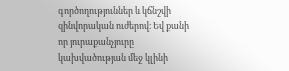գործողություններ և կճնշվի զինվորական ուժերով։ Եվ քանի որ յուրաքանչյուրը կախվածության մեջ կլինի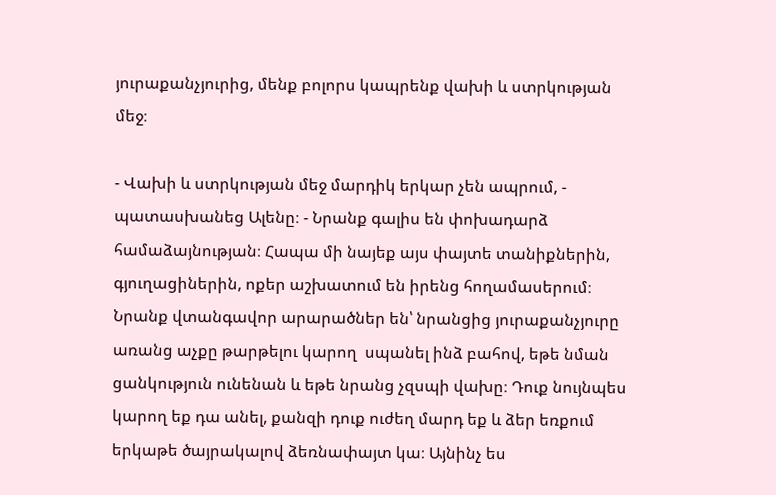յուրաքանչյուրից, մենք բոլորս կապրենք վախի և ստրկության մեջ։

- Վախի և ստրկության մեջ մարդիկ երկար չեն ապրում, - պատասխանեց Ալենը։ - Նրանք գալիս են փոխադարձ համաձայնության։ Հապա մի նայեք այս փայտե տանիքներին, գյուղացիներին, ոքեր աշխատում են իրենց հողամասերում։ Նրանք վտանգավոր արարածներ են՝ նրանցից յուրաքանչյուրը առանց աչքը թարթելու կարող  սպանել ինձ բահով, եթե նման ցանկություն ունենան և եթե նրանց չզսպի վախը։ Դուք նույնպես կարող եք դա անել, քանզի դուք ուժեղ մարդ եք և ձեր եռքում երկաթե ծայրակալով ձեռնափայտ կա։ Այնինչ ես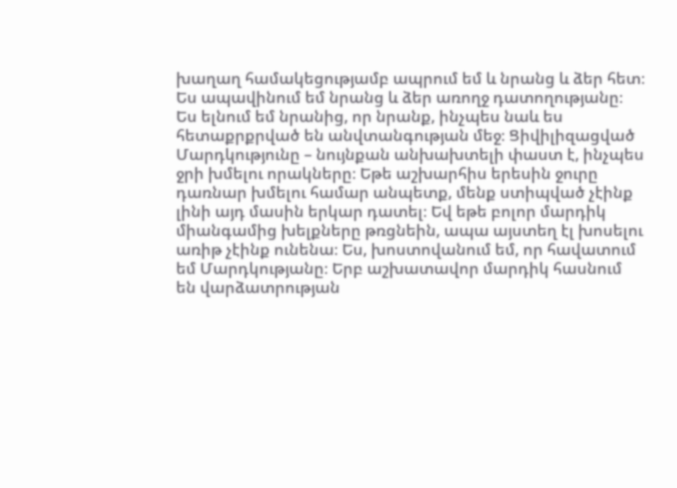խաղաղ համակեցությամբ ապրում եմ և նրանց և ձեր հետ։ Ես ապավինում եմ նրանց և ձեր առողջ դատողությանը։ Ես ելնում եմ նրանից, որ նրանք, ինչպես նաև ես հետաքրքրված են անվտանգության մեջ։ Ցիվիլիզացված Մարդկությունը – նույնքան անխախտելի փաստ է, ինչպես ջրի խմելու որակները։ Եթե աշխարհիս երեսին ջուրը դառնար խմելու համար անպետք, մենք ստիպված չէինք լինի այդ մասին երկար դատել։ Եվ եթե բոլոր մարդիկ միանգամից խելքները թռցնեին, ապա այստեղ էլ խոսելու առիթ չէինք ունենա։ Ես, խոստովանում եմ, որ հավատում եմ Մարդկությանը։ Երբ աշխատավոր մարդիկ հասնում են վարձատրության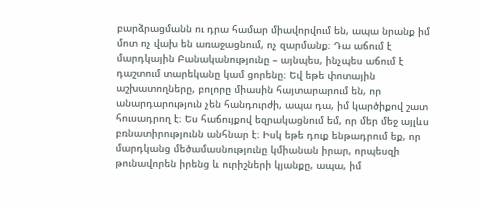բարձրացմանն ու դրա համար միավորվում են, ապա նրանք իմ մոտ ոչ վախ են առաջացնում, ոչ զարմանք։ Դա աճում է մարդկային Բանականությունը – այնպես, ինչպես աճում է դաշտում տարեկանը կամ ցորենը։ Եվ եթե փոտային աշխատողները, բոլորը միասին հայտարարում են, որ անարդարություն չեն հանդուրժի, ապա դա, իմ կարծիքով շատ հուսադրող է։ Ես հաճույքով եզրակացնում եմ, որ մեր մեջ այլևս բռնատիրությունն անհնար է։ Իսկ եթե դուք ենթադրում եք, որ մարդկանց մեծամասնությունը կմիանան իրար, որպեսզի թունավորեն իրենց և ուրիշների կյանքը, ապա, իմ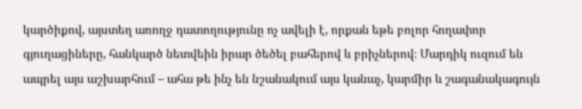կարծիքով, այստեղ առողջ դատողությունը ոչ ավելի է, որքան եթե բոլոր հողափոր գյուղացիները, հանկարծ նետվեին իրար ծեծել բահերով և բրիչներով։ Մարդիկ ուզում են ապրել այս աշխարհում – ահա թե ինչ են նշանակում այս կանաչ, կարմիր և շագանակագույն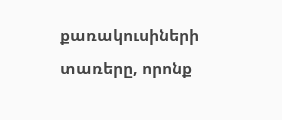քառակուսիների տառերը, որոնք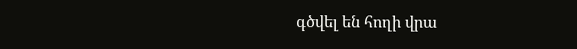գծվել են հողի վրա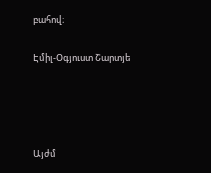բահով։

Էմիլ-Օգյուստ Շարտյե




Այժմ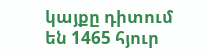կայքը դիտում են 1465 հյուր